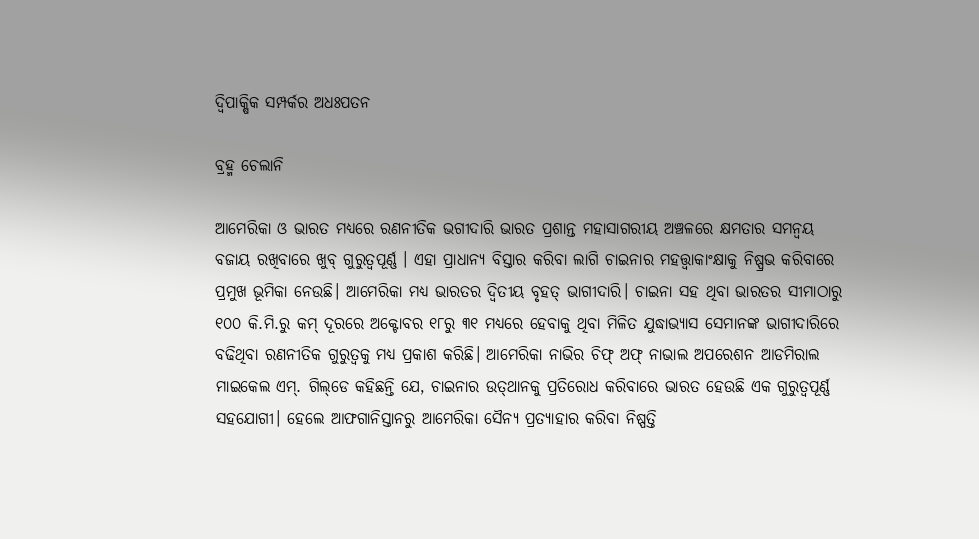ଦ୍ୱିପାକ୍ଷିକ ସମ୍ପର୍କର ଅଧଃପତନ

ବ୍ରହ୍ମ ଚେଲାନି

ଆମେରିକା ଓ ଭାରତ ମଧ୍ୟରେ ରଣନୀତିକ ଭଗୀଦାରି ଭାରତ ପ୍ରଶାନ୍ତ ମହାସାଗରୀୟ ଅଞ୍ଚଳରେ କ୍ଷମତାର ସମନ୍ବୟ ବଜାୟ ରଖିବାରେ ଖୁବ୍‌ ଗୁରୁତ୍ୱପୂର୍ଣ୍ଣ । ଏହା ପ୍ରାଧାନ୍ୟ ବିସ୍ତାର କରିବା ଲାଗି ଚାଇନାର ମହତ୍ତ୍ୱାକାଂକ୍ଷାକୁ ନିଷ୍ପ୍ରଭ କରିବାରେ ପ୍ରମୁଖ ଭୂମିକା ନେଉଛି। ଆମେରିକା ମଧ୍ୟ ଭାରତର ଦ୍ୱିତୀୟ ବୃହତ୍‌ ଭାଗୀଦାରି। ଚାଇନା ସହ ଥିବା ଭାରତର ସୀମାଠାରୁ ୧୦୦ କି.ମି.ରୁ କମ୍‌ ଦୂରରେ ଅକ୍ଟୋବର ୧୮ରୁ ୩୧ ମଧ୍ୟରେ ହେବାକୁ ଥିବା ମିଳିତ ଯୁଦ୍ଧାଭ୍ୟାସ ସେମାନଙ୍କ ଭାଗୀଦାରିରେ ବଢିଥିବା ରଣନୀତିକ ଗୁରୁତ୍ୱକୁ ମଧ୍ୟ ପ୍ରକାଶ କରିଛି। ଆମେରିକା ନାଭିର ଚିଫ୍‌ ଅଫ୍‌ ନାଭାଲ ଅପରେଶନ ଆଡମିରାଲ ମାଇକେଲ ଏମ୍‌. ଗିଲ୍‌ଡେ କହିଛନ୍ତି ଯେ, ଚାଇନାର ଉତ୍‌ଥାନକୁ ପ୍ରତିରୋଧ କରିବାରେ ଭାରତ ହେଉଛି ଏକ ଗୁରୁତ୍ୱପୂର୍ଣ୍ଣ ସହଯୋଗୀ। ହେଲେ ଆଫଗାନିସ୍ତାନରୁ ଆମେରିକା ସୈନ୍ୟ ପ୍ରତ୍ୟାହାର କରିବା ନିଷ୍ପତ୍ତି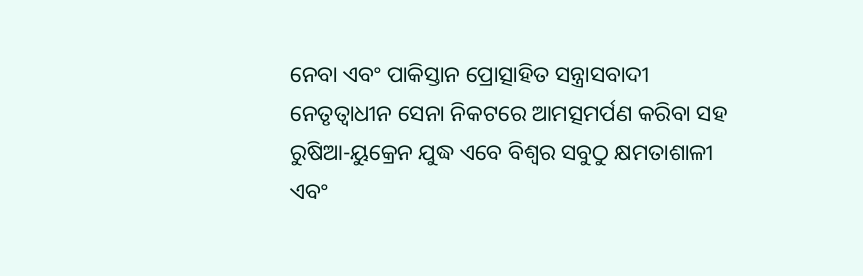ନେବା ଏବଂ ପାକିସ୍ତାନ ପ୍ରୋତ୍ସାହିତ ସନ୍ତ୍ରାସବାଦୀ ନେତୃତ୍ୱାଧୀନ ସେନା ନିକଟରେ ଆମତ୍ସମର୍ପଣ କରିବା ସହ ରୁଷିଆ-ୟୁକ୍ରେନ ଯୁଦ୍ଧ ଏବେ ବିଶ୍ୱର ସବୁଠୁ କ୍ଷମତାଶାଳୀ ଏବଂ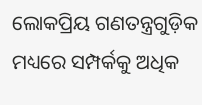ଲୋକପ୍ରିୟ ଗଣତନ୍ତ୍ରଗୁଡ଼ିକ ମଧ୍ୟରେ ସମ୍ପର୍କକୁ ଅଧିକ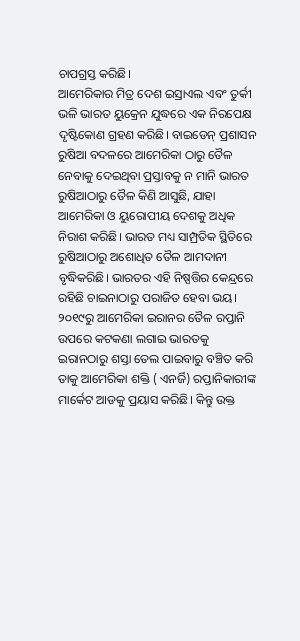ଚାପଗ୍ରସ୍ତ କରିଛି।
ଆମେରିକାର ମିତ୍ର ଦେଶ ଇସ୍ରାଏଲ ଏବଂ ତୁର୍କୀ ଭଳି ଭାରତ ୟୁକ୍ରେନ ଯୁଦ୍ଧରେ ଏକ ନିରପେକ୍ଷ ଦୃଷ୍ଟିକୋଣ ଗ୍ରହଣ କରିଛି। ବାଇଡେନ୍‌ ପ୍ରଶାସନ ରୁଷିଆ ବଦଳରେ ଆମେରିକା ଠାରୁ ତୈଳ ନେବାକୁ ଦେଇଥିବା ପ୍ରସ୍ତାବକୁ ନ ମାନି ଭାରତ ରୁଷିଆଠାରୁ ତୈଳ କିଣି ଆସୁଛି, ଯାହା ଆମେରିକା ଓ ୟୁରୋପୀୟ ଦେଶକୁ ଅଧିକ ନିରାଶ କରିଛି। ଭାରତ ମଧ୍ୟ ସାମ୍ପ୍ରତିକ ସ୍ଥିତିରେ ରୁଷିଆଠାରୁ ଅଶୋଧିତ ତୈଳ ଆମଦାନୀ ବୃଦ୍ଧିକରିଛି। ଭାରତର ଏହି ନିଷ୍ପତ୍ତିର କେନ୍ଦ୍ରରେ ରହିଛି ଚାଇନାଠାରୁ ପରାଜିତ ହେବା ଭୟ। ୨୦୧୯ରୁ ଆମେରିକା ଇରାନର ତୈଳ ରପ୍ତାନି ଉପରେ କଟକଣା ଲଗାଇ ଭାରତକୁ ଇରାନଠାରୁ ଶସ୍ତା ତେଲ ପାଇବାରୁ ବଞ୍ଚିତ କରି ତାକୁ ଆମେରିକା ଶକ୍ତି ( ଏନର୍ଜି) ରପ୍ତାନିକାରୀଙ୍କ ମାର୍କେଟ ଆଡକୁ ପ୍ରୟାସ କରିଛି। କିନ୍ତୁ ଉକ୍ତ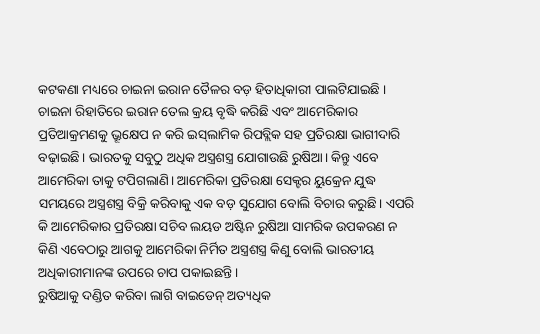କଟକଣା ମଧ୍ୟରେ ଚାଇନା ଇରାନ ତୈଳର ବଡ଼ ହିତାଧିକାରୀ ପାଲଟିଯାଇଛି ।
ଚାଇନା ରିହାତିରେ ଇରାନ ତେଲ କ୍ରୟ ବୃଦ୍ଧି କରିଛି ଏବଂ ଆମେରିକାର ପ୍ରତିଆକ୍ରମଣକୁ ଭ୍ରୂକ୍ଷେପ ନ କରି ଇସ୍‌ଲାମିକ ରିପବ୍ଲିକ ସହ ପ୍ରତିରକ୍ଷା ଭାଗୀଦାରି ବଢ଼ାଇଛି। ଭାରତକୁ ସବୁଠୁ ଅଧିକ ଅସ୍ତ୍ରଶସ୍ତ୍ର ଯୋଗାଉଛି ରୁଷିଆ। କିନ୍ତୁ ଏବେ ଆମେରିକା ତାକୁ ଟପିଗଲାଣି। ଆମେରିକା ପ୍ରତିରକ୍ଷା ସେକ୍ଟର ୟୁକ୍ରେନ ଯୁଦ୍ଧ ସମୟରେ ଅସ୍ତ୍ରଶସ୍ତ୍ର ବିକ୍ରି କରିବାକୁ ଏକ ବଡ଼ ସୁଯୋଗ ବୋଲି ବିଚାର କରୁଛି। ଏପରି କି ଆମେରିକାର ପ୍ରତିରକ୍ଷା ସଚିବ ଲୟଡ ଅଷ୍ଟିନ ରୁଷିଆ ସାମରିକ ଉପକରଣ ନ କିଣି ଏବେଠାରୁ ଆଗକୁ ଆମେରିକା ନିର୍ମିତ ଅସ୍ତ୍ରଶସ୍ତ୍ର କିଣୁ ବୋଲି ଭାରତୀୟ ଅଧିକାରୀମାନଙ୍କ ଉପରେ ଚାପ ପକାଇଛନ୍ତି।
ରୁଷିଆକୁ ଦଣ୍ଡିତ କରିବା ଲାଗି ବାଇଡେନ୍‌ ଅତ୍ୟଧିକ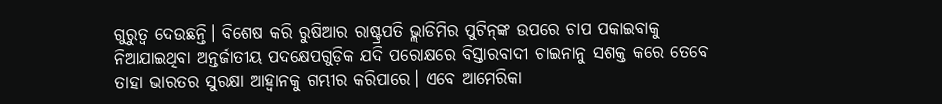ଗୁରୁତ୍ୱ ଦେଉଛନ୍ତି। ବିଶେଷ କରି ରୁଷିଆର ରାଷ୍ଟ୍ରପତି ଭ୍ଲାଡିମିର ପୁଟିନ୍‌ଙ୍କ ଉପରେ ଚାପ ପକାଇବାକୁ ନିଆଯାଇଥିବା ଅନ୍ତର୍ଜାତୀୟ ପଦକ୍ଷେପଗୁଡ଼ିକ ଯଦି ପରୋକ୍ଷରେ ବିସ୍ତାରବାଦୀ ଚାଇନାନୁ ସଶକ୍ତ କରେ ତେବେ ତାହା ଭାରତର ସୁରକ୍ଷା ଆହ୍ବାନକୁ ଗମ୍ଭୀର କରିପାରେ। ଏବେ ଆମେରିକା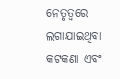ନେତୃତ୍ୱରେ ଲଗାଯାଇଥିବା କଟକଣା ଏବଂ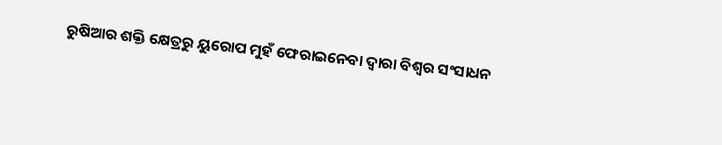ରୁଷିଆର ଶକ୍ତି କ୍ଷେତ୍ରରୁ ୟୁରୋପ ମୁହଁ ଫେରାଇନେବା ଦ୍ୱାରା ବିଶ୍ୱର ସଂସାଧନ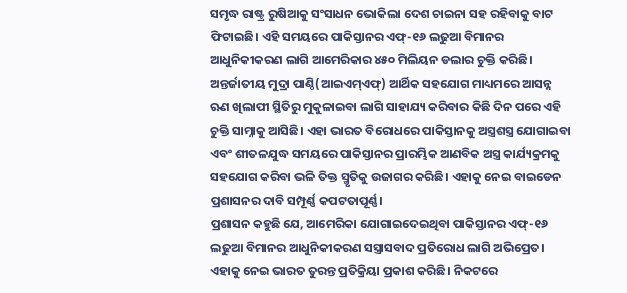ସମୃଦ୍ଧ ରାଷ୍ଟ୍ର ରୁଷିଆକୁ ସଂସାଧନ ଭୋକିଲା ଦେଶ ଚାଇନା ସହ ରହିବାକୁ ବାଟ ଫିଟାଇଛି। ଏହି ସମୟରେ ପାକିସ୍ତାନର ଏଫ୍‌-୧୬ ଲଢୁଆ ବିମାନର ଆଧୁନିକୀକରଣ ଲାଗି ଆମେରିକାର ୪୫୦ ମିଲିୟନ ଡଲାର ଚୁକ୍ତି କରିଛି। ଅନ୍ତର୍ଜାତୀୟ ମୁଦ୍ରା ପାଣ୍ଠି(ଆଇଏମ୍‌ଏଫ୍‌) ଆର୍ଥିକ ସହଯୋଗ ମାଧ୍ୟମରେ ଆସନ୍ନ ଋଣ ଖିଲାପୀ ସ୍ଥିତିରୁ ମୁକୁଳାଇବା ଲାଗି ସାହାଯ୍ୟ କରିବାର କିଛି ଦିନ ପରେ ଏହି ଚୁକ୍ତି ସାମ୍ନାକୁ ଆସିଛି। ଏହା ଭାରତ ବିରୋଧରେ ପାକିସ୍ତାନକୁ ଅସ୍ତ୍ରଶସ୍ତ୍ର ଯୋଗାଇବା ଏବଂ ଶୀତଳଯୁଦ୍ଧ ସମୟରେ ପାକିସ୍ତାନର ପ୍ରାରମ୍ଭିକ ଆଣବିକ ଅସ୍ତ୍ର କାର୍ଯ୍ୟକ୍ରମକୁ ସହଯୋଗ କରିବା ଭଳି ତିକ୍ତ ସ୍ମୃତିକୁ ଉଜାଗର କରିଛି। ଏହାକୁ ନେଇ ବାଇଡେନ ପ୍ରଶାସନର ଦାବି ସମ୍ପୂର୍ଣ୍ଣ କପଟତାପୂର୍ଣ୍ଣ।
ପ୍ରଶାସନ କହୁଛି ଯେ, ଆମେରିକା ଯୋଗାଇଦେଇଥିବା ପାକିସ୍ତାନର ଏଫ୍‌-୧୬ ଲଢୁଆ ବିମାନର ଆଧୁନିକୀକରଣ ସସ୍ତ୍ରାସବାଦ ପ୍ରତିରୋଧ ଲାଗି ଅଭିପ୍ରେତ। ଏହାକୁ ନେଇ ଭାରତ ତୁରନ୍ତ ପ୍ରତିକ୍ରିୟା ପ୍ରକାଶ କରିଛି। ନିକଟରେ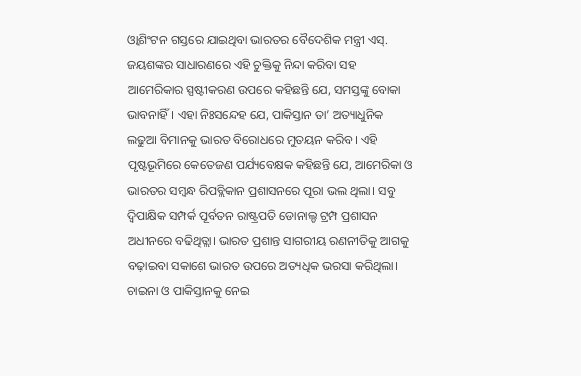ଓ୍ବାଶିଂଟନ ଗସ୍ତରେ ଯାଇଥିବା ଭାରତର ବୈଦେଶିକ ମନ୍ତ୍ରୀ ଏସ୍‌. ଜୟଶଙ୍କର ସାଧାରଣରେ ଏହି ଚୁକ୍ତିକୁ ନିନ୍ଦା କରିବା ସହ ଆମେରିକାର ସ୍ପଷ୍ଟୀକରଣ ଉପରେ କହିଛନ୍ତି ଯେ, ସମସ୍ତଙ୍କୁ ବୋକା ଭାବନାହିଁ। ଏହା ନିଃସନ୍ଦେହ ଯେ, ପାକିସ୍ତାନ ତା’ ଅତ୍ୟାଧୁନିକ ଲଢୁଆ ବିମାନକୁ ଭାରତ ବିରୋଧରେ ମୁତୟନ କରିବ। ଏହି ପୃଷ୍ଟଭୂମିରେ କେତେଜଣ ପର୍ଯ୍ୟବେକ୍ଷକ କହିଛନ୍ତି ଯେ, ଆମେରିକା ଓ ଭାରତର ସମ୍ବନ୍ଧ ରିପବ୍ଲିକାନ ପ୍ରଶାସନରେ ପୂରା ଭଲ ଥିଲା। ସବୁ ଦ୍ୱିପାକ୍ଷିକ ସମ୍ପର୍କ ପୂର୍ବତନ ରାଷ୍ଟ୍ରପତି ଡୋନାଲ୍ଡ ଟ୍ରମ୍ପ ପ୍ରଶାସନ ଅଧୀନରେ ବଢିଥିତ୍ଲା। ଭାରତ ପ୍ରଶାନ୍ତ ସାଗରୀୟ ରଣନୀତିକୁ ଆଗକୁ ବଢ଼ାଇବା ସକାଶେ ଭାରତ ଉପରେ ଅତ୍ୟଧିକ ଭରସା କରିଥିଲା। ଚାଇନା ଓ ପାକିସ୍ତାନକୁ ନେଇ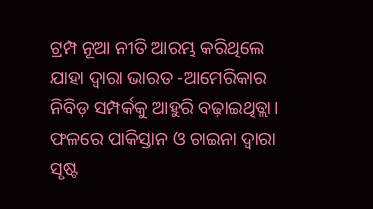ଟ୍ରମ୍ପ ନୂଆ ନୀତି ଆରମ୍ଭ କରିଥିଲେ ଯାହା ଦ୍ୱାରା ଭାରତ -ଆମେରିକାର ନିବିଡ଼ ସମ୍ପର୍କକୁ ଆହୁରି ବଢ଼ାଇଥିତ୍ଲା। ଫଳରେ ପାକିସ୍ତାନ ଓ ଚାଇନା ଦ୍ୱାରା ସୃଷ୍ଟ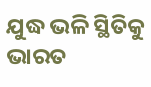ଯୁଦ୍ଧ ଭଳି ସ୍ଥିତିକୁ ଭାରତ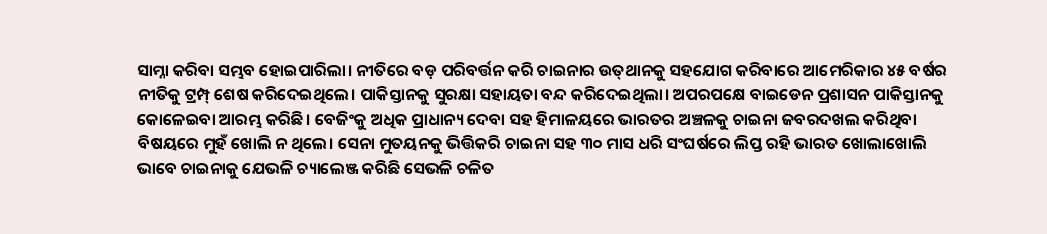ସାମ୍ନା କରିବା ସମ୍ଭବ ହୋଇପାରିଲା। ନୀତିରେ ବଡ଼ ପରିବର୍ତ୍ତନ କରି ଚାଇନାର ଉତ୍‌ଥାନକୁ ସହଯୋଗ କରିବାରେ ଆମେରିକାର ୪୫ ବର୍ଷର ନୀତିକୁ ଟ୍ରମ୍ପ୍‌ ଶେଷ କରିଦେଇଥିଲେ। ପାକିସ୍ତାନକୁ ସୁରକ୍ଷା ସହାୟତା ବନ୍ଦ କରିଦେଇଥିଲା। ଅପରପକ୍ଷେ ବାଇଡେନ ପ୍ରଶାସନ ପାକିସ୍ତାନକୁ କୋଳେଇବା ଆରମ୍ଭ କରିଛି। ବେଜିଂକୁ ଅଧିକ ପ୍ରାଧାନ୍ୟ ଦେବା ସହ ହିମାଳୟରେ ଭାରତର ଅଞ୍ଚଳକୁ ଚାଇନା ଜବରଦଖଲ କରିଥିବା ବିଷୟରେ ମୁହଁ ଖୋଲି ନ ଥିଲେ। ସେନା ମୁତୟନକୁ ଭିତ୍ତିକରି ଚାଇନା ସହ ୩୦ ମାସ ଧରି ସଂଘର୍ଷରେ ଲିପ୍ତ ରହି ଭାରତ ଖୋଲାଖୋଲି ଭାବେ ଚାଇନାକୁ ଯେଭଳି ଚ୍ୟାଲେଞ୍ଜ କରିଛି ସେଭଳି ଚଳିତ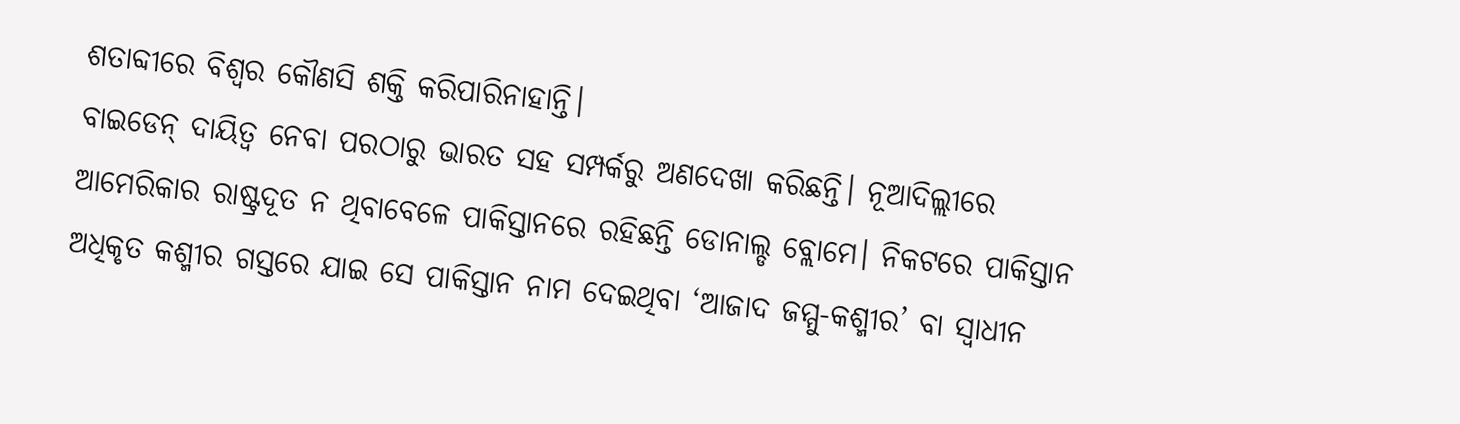ଶତାବ୍ଦୀରେ ବିଶ୍ୱର କୌଣସି ଶକ୍ତି କରିପାରିନାହାନ୍ତି।
ବାଇଡେନ୍‌ ଦାୟିତ୍ୱ ନେବା ପରଠାରୁ ଭାରତ ସହ ସମ୍ପର୍କରୁ ଅଣଦେଖା କରିଛନ୍ତି। ନୂଆଦିଲ୍ଲୀରେ ଆମେରିକାର ରାଷ୍ଟ୍ରଦୂତ ନ ଥିବାବେଳେ ପାକିସ୍ତାନରେ ରହିଛନ୍ତି ଡୋନାଲ୍ଡ ବ୍ଲୋମେ। ନିକଟରେ ପାକିସ୍ତାନ ଅଧିକୃତ କଶ୍ମୀର ଗସ୍ତରେ ଯାଇ ସେ ପାକିସ୍ତାନ ନାମ ଦେଇଥିବା ‘ଆଜାଦ ଜମ୍ମୁ-କଶ୍ମୀର’ ବା ସ୍ବାଧୀନ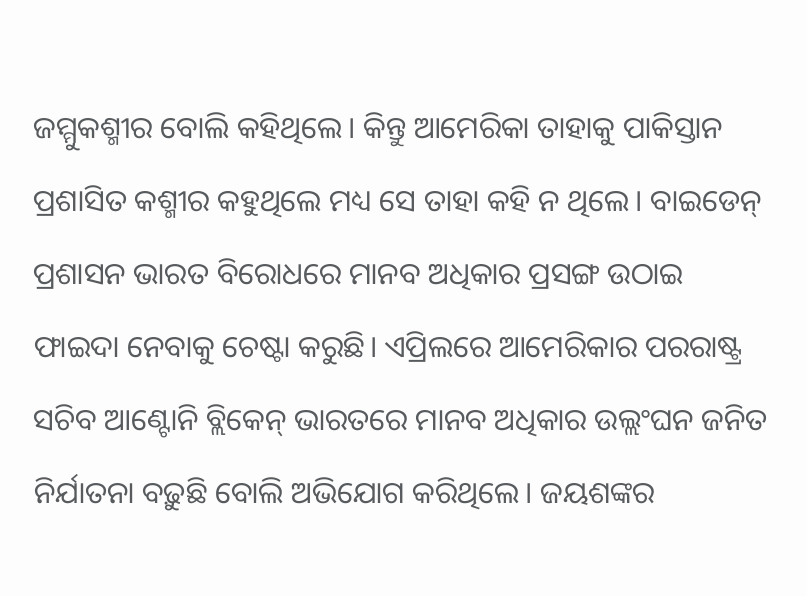ଜମ୍ମୁକଶ୍ମୀର ବୋଲି କହିଥିଲେ। କିନ୍ତୁ ଆମେରିକା ତାହାକୁ ପାକିସ୍ତାନ ପ୍ରଶାସିତ କଶ୍ମୀର କହୁଥିଲେ ମଧ୍ୟ ସେ ତାହା କହି ନ ଥିଲେ। ବାଇଡେନ୍‌ ପ୍ରଶାସନ ଭାରତ ବିରୋଧରେ ମାନବ ଅଧିକାର ପ୍ରସଙ୍ଗ ଉଠାଇ ଫାଇଦା ନେବାକୁ ଚେଷ୍ଟା କରୁଛି। ଏପ୍ରିଲରେ ଆମେରିକାର ପରରାଷ୍ଟ୍ର ସଚିବ ଆଣ୍ଟୋନି ବ୍ଲିକେନ୍‌ ଭାରତରେ ମାନବ ଅଧିକାର ଉଲ୍ଲଂଘନ ଜନିତ ନିର୍ଯାତନା ବଢ଼ୁଛି ବୋଲି ଅଭିଯୋଗ କରିଥିଲେ। ଜୟଶଙ୍କର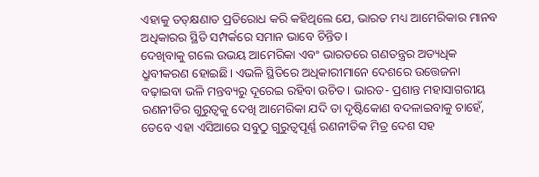ଏହାକୁ ତତ୍‌କ୍ଷଣାତ ପ୍ରତିରୋଧ କରି କହିଥିଲେ ଯେ, ଭାରତ ମଧ୍ୟ ଆମେରିକାର ମାନବ ଅଧିକାରର ସ୍ଥିତି ସମ୍ପର୍କରେ ସମାନ ଭାବେ ଚିନ୍ତିତ।
ଦେଖିବାକୁ ଗଲେ ଉଭୟ ଆମେରିକା ଏବଂ ଭାରତରେ ଗଣତନ୍ତ୍ରର ଅତ୍ୟଧିକ ଧ୍ରୁବୀକରଣ ହୋଇଛି। ଏଭଳି ସ୍ଥିତିରେ ଅଧିକାରୀମାନେ ଦେଶରେ ଉତ୍ତେଜନା ବଢ଼ାଇବା ଭଳି ମନ୍ତବ୍ୟରୁ ଦୂରେଇ ରହିବା ଉଚିତ। ଭାରତ- ପ୍ରଶାନ୍ତ ମହାସାଗରୀୟ ରଣନୀତିର ଗୁରୁତ୍ୱକୁ ଦେଖି ଆମେରିକା ଯଦି ତା ଦୃଷ୍ଟିକୋଣ ବଦଳାଇବାକୁ ଚାହେଁ, ତେବେ ଏହା ଏସିଆରେ ସବୁଠୁ ଗୁରୁତ୍ୱପୂର୍ଣ୍ଣ ରଣନୀତିକ ମିତ୍ର ଦେଶ ସହ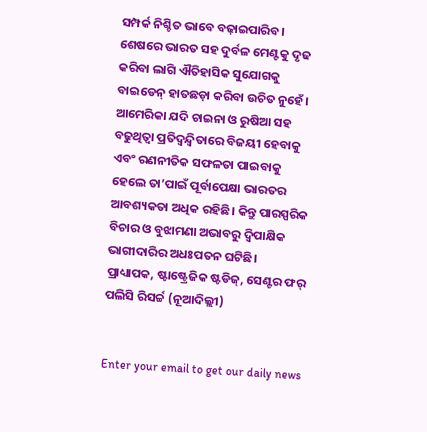ସମ୍ପର୍କ ନିଶ୍ଚିତ ଭାବେ ବଢ଼ାଇପାରିବ। ଶେଷରେ ଭାରତ ସହ ଦୁର୍ବଳ ମେଣ୍ଟକୁ ଦୃଢ କରିବା ଲାଗି ଐତିହାସିକ ସୁଯୋଗକୁ ବାଇଡେନ୍‌ ହାତଛଡ଼ା କରିବା ଉଚିତ ନୁହେଁ। ଆମେରିକା ଯଦି ଚାଇନା ଓ ରୁଷିଆ ସହ ବଢୁଥିତ୍ବା ପ୍ରତିଦ୍ୱନ୍ଦ୍ୱିତାରେ ବିଜୟୀ ହେବାକୁ ଏବଂ ରଣନୀତିକ ସଫଳତା ପାଇବାକୁ ହେଲେ ତା’ପାଇଁ ପୂର୍ବାପେକ୍ଷା ଭାରତର ଆବଶ୍ୟକତା ଅଧିକ ରହିଛି। କିନ୍ତୁ ପାରସ୍ପରିକ ବିଚାର ଓ ବୁଝାମଣା ଅଭାବରୁ ଦ୍ୱିପାକ୍ଷିକ ଭାଗୀଦାରିର ଅଧଃପତନ ଘଟିଛି।
ପ୍ରାଧ୍ୟାପକ, ଷ୍ଟାଷ୍ଟ୍ରେଜିକ ଷ୍ଟଡିଜ୍‌, ସେଣ୍ଟର ଫର୍‌
ପଲିସି ରିସର୍ଚ୍ଚ (ନୂଆଦିଲ୍ଲୀ)


Enter your email to get our daily news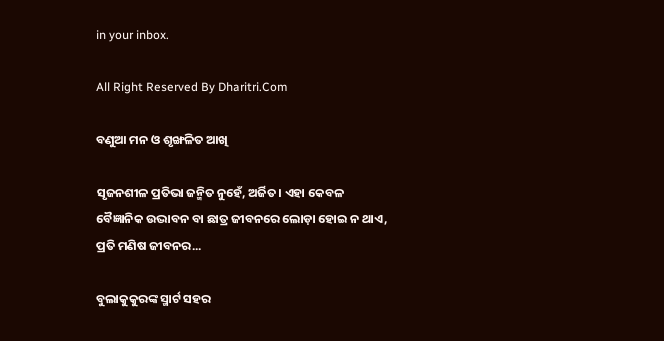in your inbox.

All Right Reserved By Dharitri.Com

ବଣୁଆ ମନ ଓ ଶୃଙ୍ଖଳିତ ଆଖି

ସୃଜନଶୀଳ ପ୍ରତିଭା ଜନ୍ମିତ ନୁହେଁ, ଅର୍ଜିତ। ଏହା କେବଳ ବୈଜ୍ଞାନିକ ଉଦ୍ଭାବନ ବା ଛାତ୍ର ଜୀବନରେ ଲୋଡ଼ା ହୋଇ ନ ଥାଏ, ପ୍ରତି ମଣିଷ ଜୀବନର...

ବୁଲାକୁକୁରଙ୍କ ସ୍ମାର୍ଟ ସହର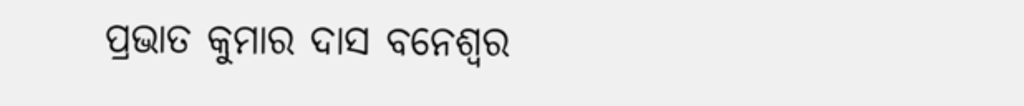ପ୍ରଭାତ କୁମାର ଦାସ ବନେଶ୍ୱର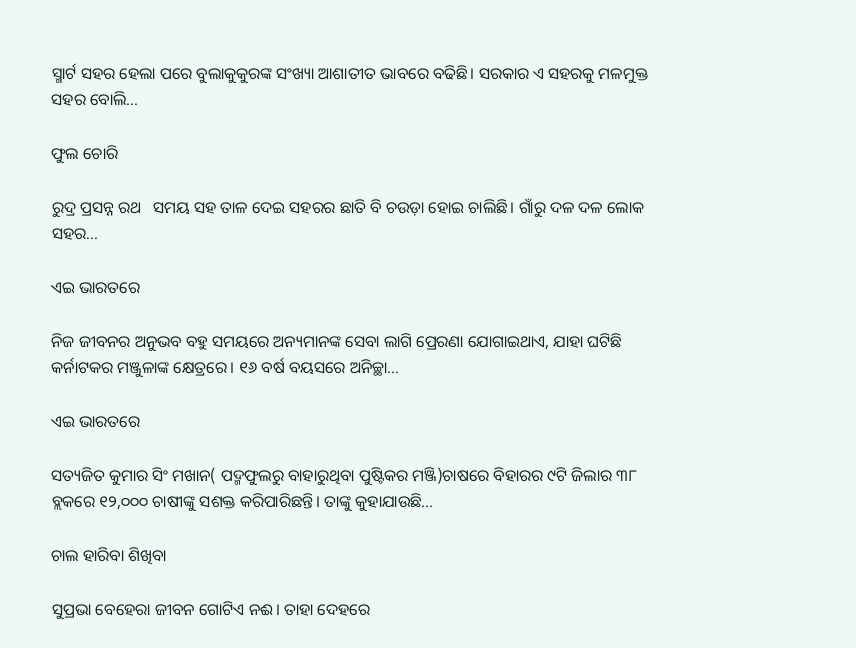ସ୍ମାର୍ଟ ସହର ହେଲା ପରେ ବୁଲାକୁକୁରଙ୍କ ସଂଖ୍ୟା ଆଶାତୀତ ଭାବରେ ବଢିଛି। ସରକାର ଏ ସହରକୁ ମଳମୁକ୍ତ ସହର ବୋଲି...

ଫୁଲ ଚୋରି

ରୁଦ୍ର ପ୍ରସନ୍ନ ରଥ   ସମୟ ସହ ତାଳ ଦେଇ ସହରର ଛାତି ବି ଚଉଡ଼ା ହୋଇ ଚାଲିଛି। ଗାଁରୁ ଦଳ ଦଳ ଲୋକ ସହର...

ଏଇ ଭାରତରେ

ନିଜ ଜୀବନର ଅନୁଭବ ବହୁ ସମୟରେ ଅନ୍ୟମାନଙ୍କ ସେବା ଲାଗି ପ୍ରେରଣା ଯୋଗାଇଥାଏ, ଯାହା ଘଟିଛି କର୍ନାଟକର ମଞ୍ଜୁଳାଙ୍କ କ୍ଷେତ୍ରରେ। ୧୬ ବର୍ଷ ବୟସରେ ଅନିଚ୍ଛା...

ଏଇ ଭାରତରେ

ସତ୍ୟଜିତ କୁମାର ସିଂ ମଖାନ( ପଦ୍ମଫୁଲରୁ ବାହାରୁଥିବା ପୁଷ୍ଟିକର ମଞ୍ଜି)ଚାଷରେ ବିହାରର ୯ଟି ଜିଲାର ୩୮ ବ୍ଲକରେ ୧୨,୦୦୦ ଚାଷୀଙ୍କୁ ସଶକ୍ତ କରିପାରିଛନ୍ତି। ତାଙ୍କୁ କୁହାଯାଉଛି...

ଚାଲ ହାରିବା ଶିଖିବା

ସୁପ୍ରଭା ବେହେରା ଜୀବନ ଗୋଟିଏ ନଈ। ତାହା ଦେହରେ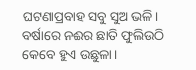ଘଟଣାପ୍ରବାହ ସବୁ ସୁଅ ଭଳି। ବର୍ଷାରେ ନଈର ଛାତି ଫୁଲିଉଠି କେବେ ହୁଏ ଉଛୁଳା।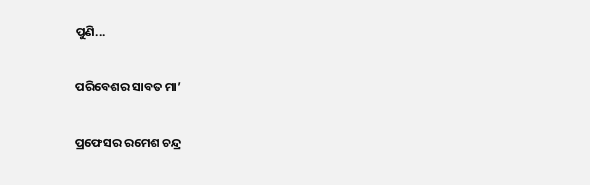ପୁଣି...

ପରିବେଶର ସାବତ ମା’

ପ୍ରଫେସର ରମେଶ ଚନ୍ଦ୍ର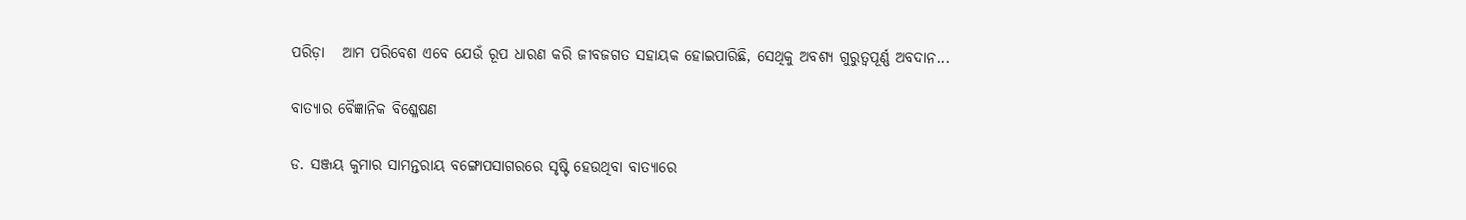ପରିଡ଼ା   ଆମ ପରିବେଶ ଏବେ ଯେଉଁ ରୂପ ଧାରଣ କରି ଜୀବଜଗତ ସହାୟକ ହୋଇପାରିଛି, ସେଥିକୁ ଅବଶ୍ୟ ଗୁରୁତ୍ୱପୂର୍ଣ୍ଣ ଅବଦାନ...

ବାତ୍ୟାର ବୈଜ୍ଞାନିକ ବିଶ୍ଳେଷଣ

ଡ. ସଞ୍ଜୟ କୁମାର ସାମନ୍ତରାୟ ବଙ୍ଗୋପସାଗରରେ ସୃଷ୍ଟି ହେଉଥିବା ବାତ୍ୟାରେ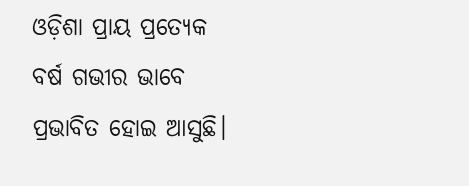ଓଡ଼ିଶା ପ୍ରାୟ ପ୍ରତ୍ୟେକ ବର୍ଷ ଗଭୀର ଭାବେ ପ୍ରଭାବିତ ହୋଇ ଆସୁଛି।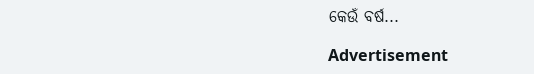କେଉଁ ବର୍ଷ...

Advertisement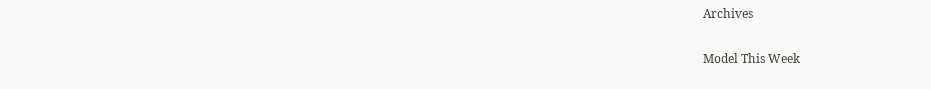Archives

Model This Week